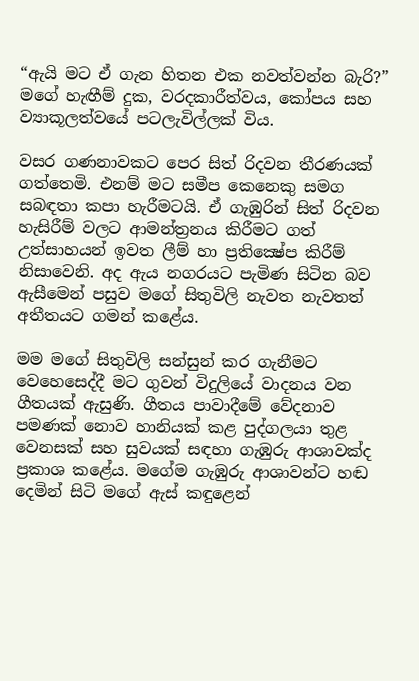“ඇයි මට ඒ ගැන හිතන එක නවත්වන්න බැරි?” මගේ හැඟීම් දුක, වරදකාරීත්වය, කෝපය සහ ව්‍යාකූලත්වයේ පටලැවිල්ලක් විය.

වසර ගණනාවකට පෙර සිත් රිදවන තීරණයක් ගත්තෙමි. එනම් මට සමීප කෙනෙකු සමග සබඳතා කපා හැරීමටයි. ඒ ගැඹුරින් සිත් රිදවන හැසිරීම් වලට ආමන්ත්‍රනය කිරීමට ගත් උත්සාහයන් ඉවත ලීම් හා ප්‍රතික්‍ෂේප කිරීම් නිසාවෙනි. අද ඇය නගරයට පැමිණ සිටින බව ඇසීමෙන් පසුව මගේ සිතුවිලි නැවත නැවතත් අතීතයට ගමන් කළේය.

මම මගේ සිතුවිලි සන්සුන් කර ගැනීමට වෙහෙසෙද්දී මට ගුවන් විදුලියේ වාදනය වන ගීතයක් ඇසුණි. ගීතය පාවාදීමේ වේදනාව පමණක් නොව හානියක් කළ පුද්ගලයා තුළ වෙනසක් සහ සුවයක් සඳහා ගැඹුරු ආශාවක්ද ප්‍රකාශ කළේය. මගේම ගැඹුරු ආශාවන්ට හඬ දෙමින් සිටි මගේ ඇස් කඳුළෙන්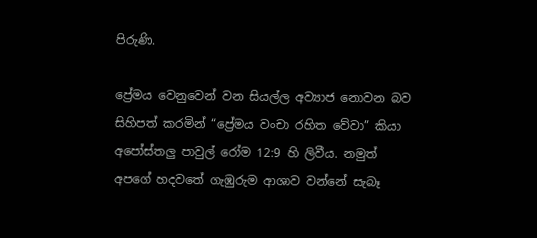පිරුණි.

ප්‍රේමය වෙනුවෙන් වන සියල්ල අව්‍යාජ නොවන බව සිහිපත් කරමින් “ප්‍රේමය වංචා රහිත වේවා” කියා අපෝස්තලු පාවුල් රෝම 12:9 හි ලිවීය. නමුත් අපගේ හදවතේ ගැඹුරුම ආශාව වන්නේ සැබෑ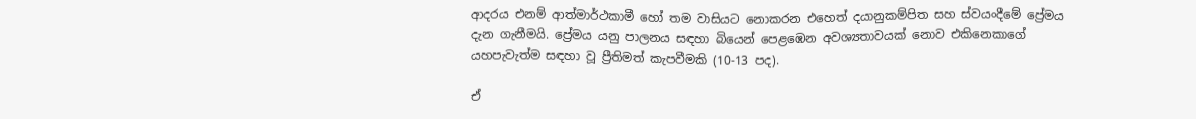ආදරය එනම් ආත්මාර්ථකාමී හෝ තම වාසියට නොකරන එහෙත් දයානුකම්පිත සහ ස්වයංදීමේ ප්‍රේමය දැන ගැනීමයි. ප්‍රේමය යනු පාලනය සඳහා බියෙන් පෙළඹෙන අවශ්‍යතාවයක් නොව එකිනෙකාගේ යහපැවැත්ම සඳහා වූ ප්‍රීතිමත් කැපවීමකි (10-13 පද).

ඒ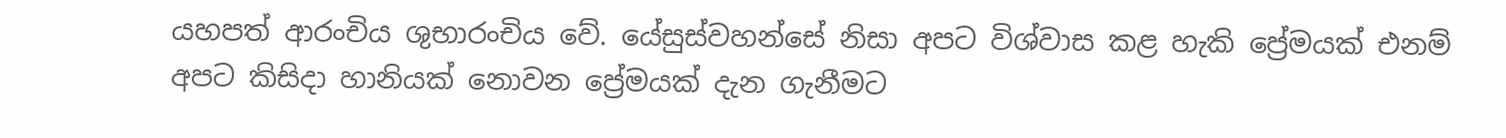යහපත් ආරංචිය ශුභාරංචිය වේ. යේසුස්වහන්සේ නිසා අපට විශ්වාස කළ හැකි ප්‍රේමයක් එනම් අපට කිසිදා හානියක් නොවන ප්‍රේමයක් දැන ගැනීමට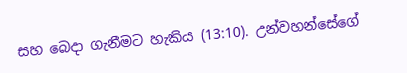සහ බෙදා ගැනීමට හැකිය (13:10). උන්වහන්සේගේ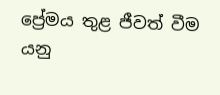ප්‍රේමය තුළ ජීවත් වීම යනු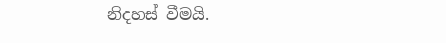නිදහස් වීමයි.